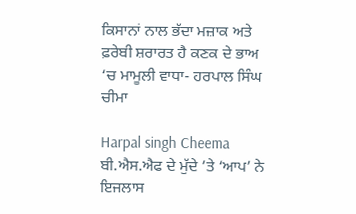ਕਿਸਾਨਾਂ ਨਾਲ ਭੱਦਾ ਮਜ਼ਾਕ ਅਤੇ ਫ਼ਰੇਬੀ ਸ਼ਰਾਰਤ ਹੈ ਕਣਕ ਦੇ ਭਾਅ ‘ਚ ਮਾਮੂਲੀ ਵਾਧਾ- ਹਰਪਾਲ ਸਿੰਘ ਚੀਮਾ

Harpal singh Cheema
ਬੀ.ਐਸ.ਐਫ ਦੇ ਮੁੱਦੇ ’ਤੇ ‘ਆਪ’ ਨੇ ਇਜਲਾਸ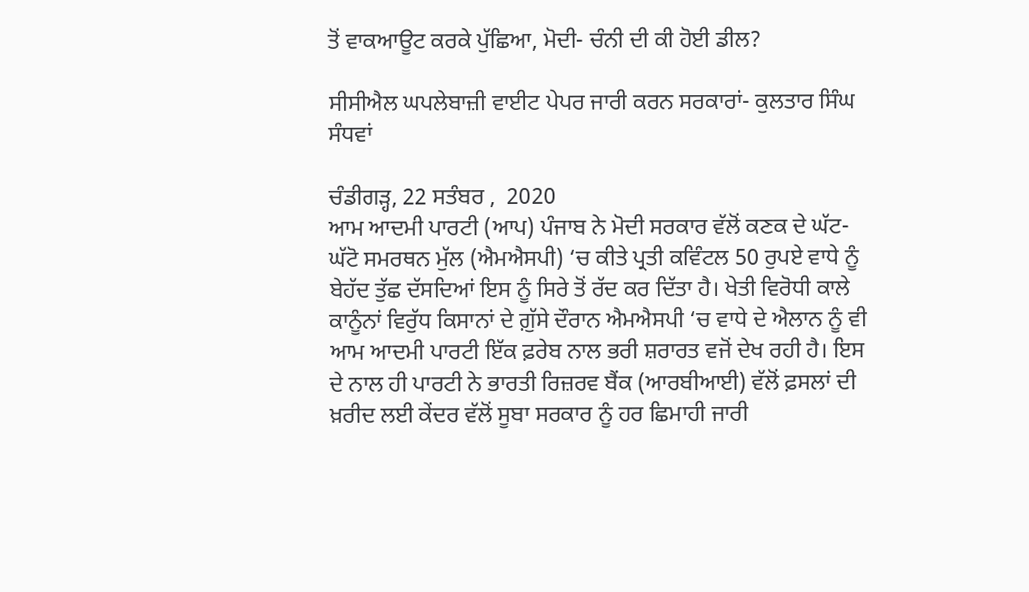ਤੋਂ ਵਾਕਆਊਟ ਕਰਕੇ ਪੁੱਛਿਆ, ਮੋਦੀ- ਚੰਨੀ ਦੀ ਕੀ ਹੋਈ ਡੀਲ?

ਸੀਸੀਐਲ ਘਪਲੇਬਾਜ਼ੀ ਵਾਈਟ ਪੇਪਰ ਜਾਰੀ ਕਰਨ ਸਰਕਾਰਾਂ- ਕੁਲਤਾਰ ਸਿੰਘ ਸੰਧਵਾਂ

ਚੰਡੀਗੜ੍ਹ, 22 ਸਤੰਬਰ ,  2020
ਆਮ ਆਦਮੀ ਪਾਰਟੀ (ਆਪ) ਪੰਜਾਬ ਨੇ ਮੋਦੀ ਸਰਕਾਰ ਵੱਲੋਂ ਕਣਕ ਦੇ ਘੱਟ-ਘੱਟੋ ਸਮਰਥਨ ਮੁੱਲ (ਐਮਐਸਪੀ) ‘ਚ ਕੀਤੇ ਪ੍ਰਤੀ ਕਵਿੰਟਲ 50 ਰੁਪਏ ਵਾਧੇ ਨੂੰ ਬੇਹੱਦ ਤੁੱਛ ਦੱਸਦਿਆਂ ਇਸ ਨੂੰ ਸਿਰੇ ਤੋਂ ਰੱਦ ਕਰ ਦਿੱਤਾ ਹੈ। ਖੇਤੀ ਵਿਰੋਧੀ ਕਾਲੇ ਕਾਨੂੰਨਾਂ ਵਿਰੁੱਧ ਕਿਸਾਨਾਂ ਦੇ ਗ਼ੁੱਸੇ ਦੌਰਾਨ ਐਮਐਸਪੀ ‘ਚ ਵਾਧੇ ਦੇ ਐਲਾਨ ਨੂੰ ਵੀ ਆਮ ਆਦਮੀ ਪਾਰਟੀ ਇੱਕ ਫ਼ਰੇਬ ਨਾਲ ਭਰੀ ਸ਼ਰਾਰਤ ਵਜੋਂ ਦੇਖ ਰਹੀ ਹੈ। ਇਸ ਦੇ ਨਾਲ ਹੀ ਪਾਰਟੀ ਨੇ ਭਾਰਤੀ ਰਿਜ਼ਰਵ ਬੈਂਕ (ਆਰਬੀਆਈ) ਵੱਲੋਂ ਫ਼ਸਲਾਂ ਦੀ ਖ਼ਰੀਦ ਲਈ ਕੇਂਦਰ ਵੱਲੋਂ ਸੂਬਾ ਸਰਕਾਰ ਨੂੰ ਹਰ ਛਿਮਾਹੀ ਜਾਰੀ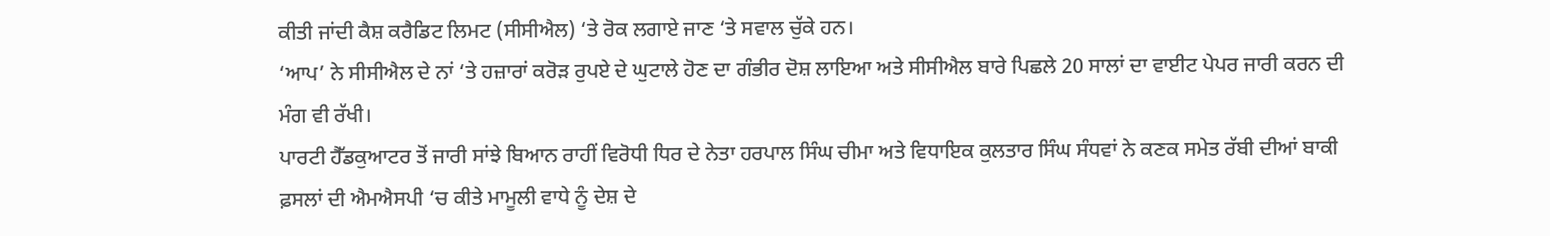ਕੀਤੀ ਜਾਂਦੀ ਕੈਸ਼ ਕਰੈਡਿਟ ਲਿਮਟ (ਸੀਸੀਐਲ) ‘ਤੇ ਰੋਕ ਲਗਾਏ ਜਾਣ ‘ਤੇ ਸਵਾਲ ਚੁੱਕੇ ਹਨ।
‘ਆਪ’ ਨੇ ਸੀਸੀਐਲ ਦੇ ਨਾਂ ‘ਤੇ ਹਜ਼ਾਰਾਂ ਕਰੋੜ ਰੁਪਏ ਦੇ ਘੁਟਾਲੇ ਹੋਣ ਦਾ ਗੰਭੀਰ ਦੋਸ਼ ਲਾਇਆ ਅਤੇ ਸੀਸੀਐਲ ਬਾਰੇ ਪਿਛਲੇ 20 ਸਾਲਾਂ ਦਾ ਵਾਈਟ ਪੇਪਰ ਜਾਰੀ ਕਰਨ ਦੀ ਮੰਗ ਵੀ ਰੱਖੀ।
ਪਾਰਟੀ ਹੈੱਡਕੁਆਟਰ ਤੋਂ ਜਾਰੀ ਸਾਂਝੇ ਬਿਆਨ ਰਾਹੀਂ ਵਿਰੋਧੀ ਧਿਰ ਦੇ ਨੇਤਾ ਹਰਪਾਲ ਸਿੰਘ ਚੀਮਾ ਅਤੇ ਵਿਧਾਇਕ ਕੁਲਤਾਰ ਸਿੰਘ ਸੰਧਵਾਂ ਨੇ ਕਣਕ ਸਮੇਤ ਰੱਬੀ ਦੀਆਂ ਬਾਕੀ ਫ਼ਸਲਾਂ ਦੀ ਐਮਐਸਪੀ ‘ਚ ਕੀਤੇ ਮਾਮੂਲੀ ਵਾਧੇ ਨੂੰ ਦੇਸ਼ ਦੇ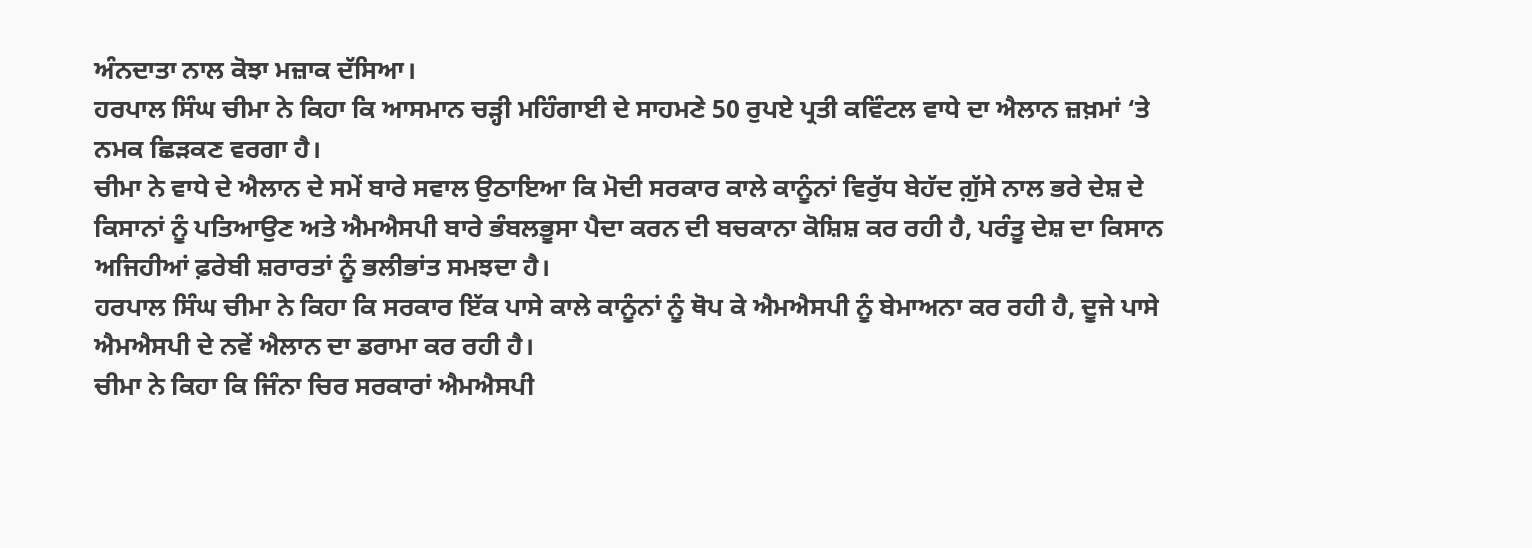ਅੰਨਦਾਤਾ ਨਾਲ ਕੋਝਾ ਮਜ਼ਾਕ ਦੱਸਿਆ।
ਹਰਪਾਲ ਸਿੰਘ ਚੀਮਾ ਨੇ ਕਿਹਾ ਕਿ ਆਸਮਾਨ ਚੜ੍ਹੀ ਮਹਿੰਗਾਈ ਦੇ ਸਾਹਮਣੇ 50 ਰੁਪਏ ਪ੍ਰਤੀ ਕਵਿੰਟਲ ਵਾਧੇ ਦਾ ਐਲਾਨ ਜ਼ਖ਼ਮਾਂ ‘ਤੇ ਨਮਕ ਛਿੜਕਣ ਵਰਗਾ ਹੈ।
ਚੀਮਾ ਨੇ ਵਾਧੇ ਦੇ ਐਲਾਨ ਦੇ ਸਮੇਂ ਬਾਰੇ ਸਵਾਲ ਉਠਾਇਆ ਕਿ ਮੋਦੀ ਸਰਕਾਰ ਕਾਲੇ ਕਾਨੂੰਨਾਂ ਵਿਰੁੱਧ ਬੇਹੱਦ ਗ਼ੁੱਸੇ ਨਾਲ ਭਰੇ ਦੇਸ਼ ਦੇ ਕਿਸਾਨਾਂ ਨੂੰ ਪਤਿਆਉਣ ਅਤੇ ਐਮਐਸਪੀ ਬਾਰੇ ਭੰਬਲਭੂਸਾ ਪੈਦਾ ਕਰਨ ਦੀ ਬਚਕਾਨਾ ਕੋਸ਼ਿਸ਼ ਕਰ ਰਹੀ ਹੈ, ਪਰੰਤੂ ਦੇਸ਼ ਦਾ ਕਿਸਾਨ ਅਜਿਹੀਆਂ ਫ਼ਰੇਬੀ ਸ਼ਰਾਰਤਾਂ ਨੂੰ ਭਲੀਭਾਂਤ ਸਮਝਦਾ ਹੈ।
ਹਰਪਾਲ ਸਿੰਘ ਚੀਮਾ ਨੇ ਕਿਹਾ ਕਿ ਸਰਕਾਰ ਇੱਕ ਪਾਸੇ ਕਾਲੇ ਕਾਨੂੰਨਾਂ ਨੂੰ ਥੋਪ ਕੇ ਐਮਐਸਪੀ ਨੂੰ ਬੇਮਾਅਨਾ ਕਰ ਰਹੀ ਹੈ, ਦੂਜੇ ਪਾਸੇ ਐਮਐਸਪੀ ਦੇ ਨਵੇਂ ਐਲਾਨ ਦਾ ਡਰਾਮਾ ਕਰ ਰਹੀ ਹੈ।
ਚੀਮਾ ਨੇ ਕਿਹਾ ਕਿ ਜਿੰਨਾ ਚਿਰ ਸਰਕਾਰਾਂ ਐਮਐਸਪੀ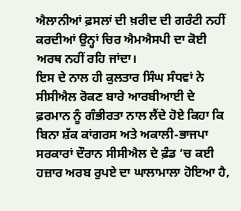ਐਲਾਨੀਆਂ ਫ਼ਸਲਾਂ ਦੀ ਖ਼ਰੀਦ ਦੀ ਗਰੰਟੀ ਨਹੀਂ ਕਰਦੀਆਂ ਉਨ੍ਹਾਂ ਚਿਰ ਐਮਐਸਪੀ ਦਾ ਕੋਈ ਅਰਥ ਨਹੀਂ ਰਹਿ ਜਾਂਦਾ।
ਇਸ ਦੇ ਨਾਲ ਹੀ ਕੁਲਤਾਰ ਸਿੰਘ ਸੰਧਵਾਂ ਨੇ ਸੀਸੀਐਲ ਰੋਕਣ ਬਾਰੇ ਆਰਬੀਆਈ ਦੇ ਫ਼ਰਮਾਨ ਨੂੰ ਗੰਭੀਰਤਾ ਨਾਲ ਲੈਂਦੇ ਹੋਏ ਕਿਹਾ ਕਿ ਬਿਨਾ ਸ਼ੱਕ ਕਾਂਗਰਸ ਅਤੇ ਅਕਾਲੀ-ਭਾਜਪਾ ਸਰਕਾਰਾਂ ਦੌਰਾਨ ਸੀਸੀਐਲ ਦੇ ਫ਼ੰਡ ‘ਚ ਕਈ ਹਜ਼ਾਰ ਅਰਬ ਰੁਪਏ ਦਾ ਘਾਲਾਮਾਲਾ ਹੋਇਆ ਹੈ,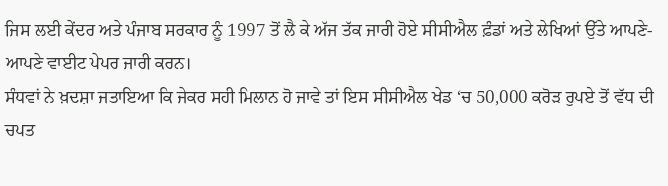ਜਿਸ ਲਈ ਕੇਂਦਰ ਅਤੇ ਪੰਜਾਬ ਸਰਕਾਰ ਨੂੰ 1997 ਤੋਂ ਲੈ ਕੇ ਅੱਜ ਤੱਕ ਜਾਰੀ ਹੋਏ ਸੀਸੀਐਲ ਫ਼ੰਡਾਂ ਅਤੇ ਲੇਖਿਆਂ ਉੱਤੇ ਆਪਣੇ-ਆਪਣੇ ਵਾਈਟ ਪੇਪਰ ਜਾਰੀ ਕਰਨ।
ਸੰਧਵਾਂ ਨੇ ਖ਼ਦਸ਼ਾ ਜਤਾਇਆ ਕਿ ਜੇਕਰ ਸਹੀ ਮਿਲਾਨ ਹੋ ਜਾਵੇ ਤਾਂ ਇਸ ਸੀਸੀਐਲ ਖੇਡ ‘ਚ 50,000 ਕਰੋੜ ਰੁਪਏ ਤੋਂ ਵੱਧ ਦੀ ਚਪਤ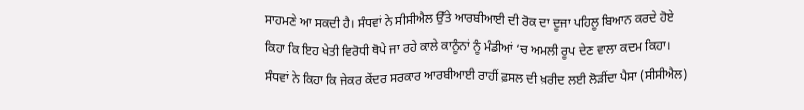ਸਾਹਮਣੇ ਆ ਸਕਦੀ ਹੈ। ਸੰਧਵਾਂ ਨੇ ਸੀਸੀਐਲ ਉੱਤੇ ਆਰਬੀਆਈ ਦੀ ਰੋਕ ਦਾ ਦੂਜਾ ਪਹਿਲੂ ਬਿਆਨ ਕਰਦੇ ਹੋਏ ਕਿਹਾ ਕਿ ਇਹ ਖੇਤੀ ਵਿਰੋਧੀ ਥੋਪੇ ਜਾ ਰਹੇ ਕਾਲੇ ਕਾਨੂੰਨਾਂ ਨੂੰ ਮੰਡੀਆਂ ‘ਚ ਅਮਲੀ ਰੂਪ ਦੇਣ ਵਾਲਾ ਕਦਮ ਕਿਹਾ।
ਸੰਧਵਾਂ ਨੇ ਕਿਹਾ ਕਿ ਜੇਕਰ ਕੇਂਦਰ ਸਰਕਾਰ ਆਰਬੀਆਈ ਰਾਹੀਂ ਫ਼ਸਲ ਦੀ ਖ਼ਰੀਦ ਲਈ ਲੋੜੀਂਦਾ ਪੈਸਾ (ਸੀਸੀਐਲ)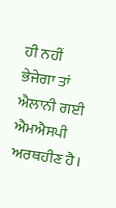ਹੀ ਨਹੀਂ ਭੇਜੇਗਾ ਤਾਂ ਐਲਾਨੀ ਗਈ ਐਮਐਸਪੀ ਅਰਥਹੀਣ ਹੈ।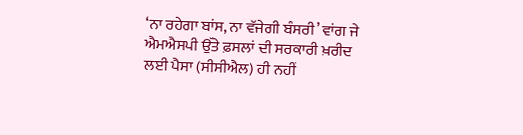‘ਨਾ ਰਹੇਗਾ ਬਾਂਸ, ਨਾ ਵੱਜੇਗੀ ਬੰਸਰੀ’ ਵਾਂਗ ਜੇ ਐਮਐਸਪੀ ਉੱਤੇ ਫ਼ਸਲਾਂ ਦੀ ਸਰਕਾਰੀ ਖ਼ਰੀਦ ਲਈ ਪੈਸਾ (ਸੀਸੀਐਲ) ਹੀ ਨਹੀਂ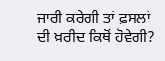ਜਾਰੀ ਕਰੇਗੀ ਤਾਂ ਫ਼ਸਲਾਂ ਦੀ ਖ਼ਰੀਦ ਕਿਥੋਂ ਹੋਵੇਗੀ?